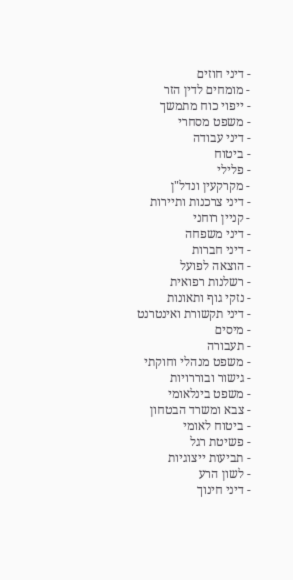- דיני חוזים
- מומחים לדין הזר
- ייפוי כוח מתמשך
- משפט מסחרי
- דיני עבודה
- ביטוח
- פלילי
- מקרקעין ונדל"ן
- דיני צרכנות ותיירות
- קניין רוחני
- דיני משפחה
- דיני חברות
- הוצאה לפועל
- רשלנות רפואית
- נזקי גוף ותאונות
- דיני תקשורת ואינטרנט
- מיסים
- תעבורה
- משפט מנהלי וחוקתי
- גישור ובוררויות
- משפט בינלאומי
- צבא ומשרד הבטחון
- ביטוח לאומי
- פשיטת רגל
- תביעות ייצוגיות
- לשון הרע
- דיני חינוך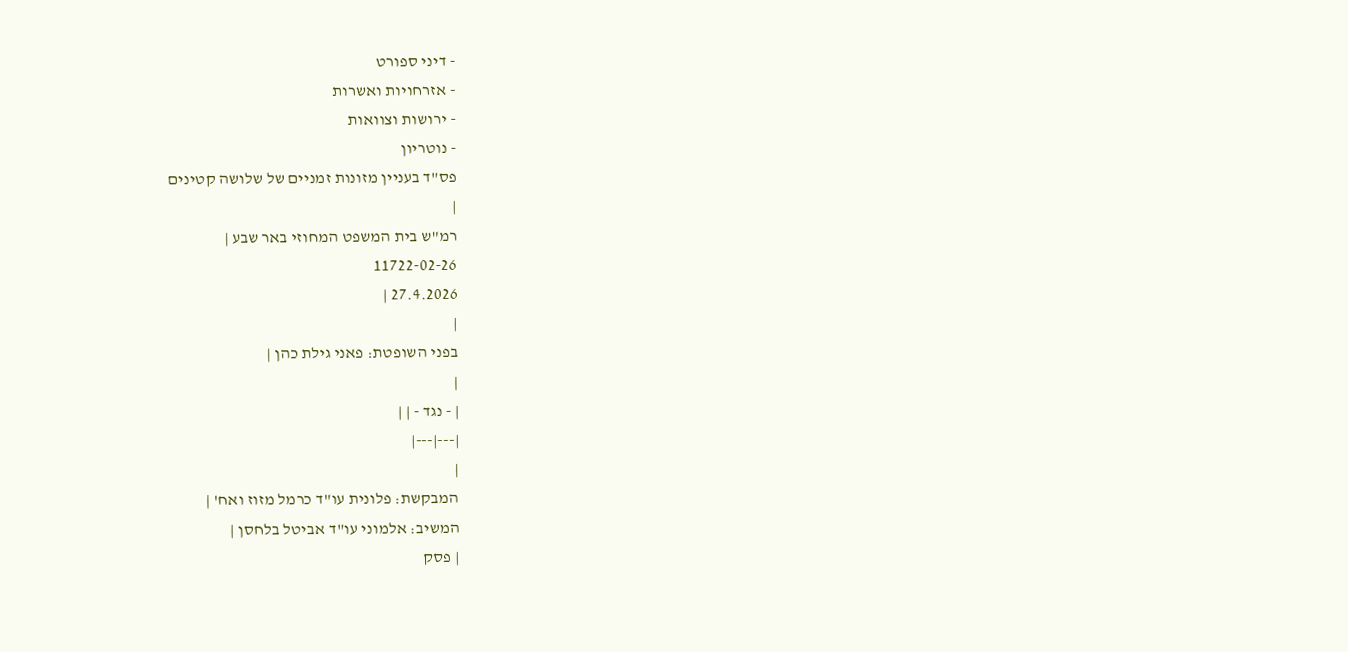- דיני ספורט
- אזרחויות ואשרות
- ירושות וצוואות
- נוטריון
פס"ד בעניין מזונות זמניים של שלושה קטינים
|
רמ"ש בית המשפט המחוזי באר שבע |
11722-02-26
27.4.2026 |
|
בפני השופטת: פאני גילת כהן |
|
| - נגד - | |
|---|---|
|
המבקשת: פלונית עו"ד כרמל מזוז ואח' |
המשיב: אלמוני עו"ד אביטל בלחסן |
| פסק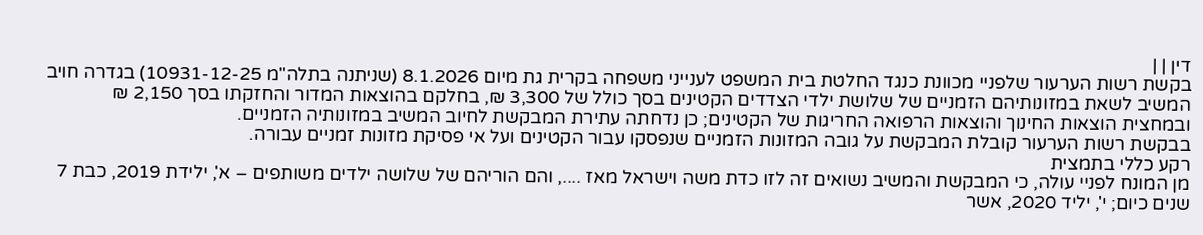דין | |
בקשת רשות הערעור שלפניי מכוונת כנגד החלטת בית המשפט לענייני משפחה בקרית גת מיום 8.1.2026 (שניתנה בתלה"מ 10931-12-25) בגדרה חויב המשיב לשאת במזונותיהם הזמניים של שלושת ילדי הצדדים הקטינים בסך כולל של 3,300 ₪, בחלקם בהוצאות המדור והחזקתו בסך 2,150 ₪ ובמחצית הוצאות החינוך והוצאות הרפואה החריגות של הקטינים; כן נדחתה עתירת המבקשת לחיוב המשיב במזונותיה הזמניים.
בבקשת רשות הערעור קובלת המבקשת על גובה המזונות הזמניים שנפסקו עבור הקטינים ועל אי פסיקת מזונות זמניים עבורה.
רקע כללי בתמצית
מן המונח לפניי עולה, כי המבקשת והמשיב נשואים זה לזו כדת משה וישראל מאז ...., והם הוריהם של שלושה ילדים משותפים – א', ילידת 2019, כבת 7 שנים כיום; י', יליד 2020, אשר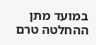במועד מתן ההחלטה טרם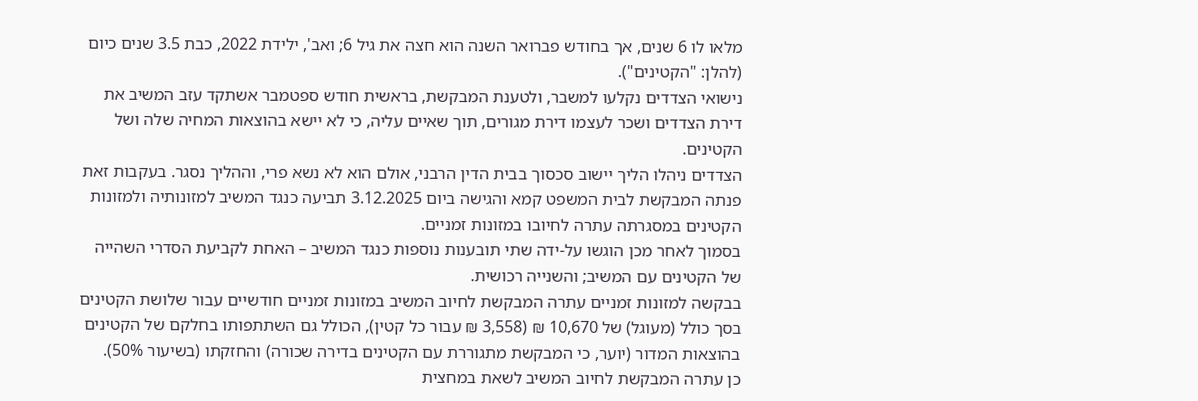מלאו לו 6 שנים, אך בחודש פברואר השנה הוא חצה את גיל 6; ואב', ילידת 2022, כבת 3.5 שנים כיום (להלן: "הקטינים").
נישואי הצדדים נקלעו למשבר, ולטענת המבקשת, בראשית חודש ספטמבר אשתקד עזב המשיב את דירת הצדדים ושכר לעצמו דירת מגורים, תוך שאיים עליה, כי לא יישא בהוצאות המחיה שלה ושל הקטינים.
הצדדים ניהלו הליך יישוב סכסוך בבית הדין הרבני, אולם הוא לא נשא פרי, וההליך נסגר. בעקבות זאת פנתה המבקשת לבית המשפט קמא והגישה ביום 3.12.2025 תביעה כנגד המשיב למזונותיה ולמזונות הקטינים במסגרתה עתרה לחיובו במזונות זמניים.
בסמוך לאחר מכן הוגשו על-ידה שתי תובענות נוספות כנגד המשיב – האחת לקביעת הסדרי השהייה של הקטינים עם המשיב; והשנייה רכושית.
בבקשה למזונות זמניים עתרה המבקשת לחיוב המשיב במזונות זמניים חודשיים עבור שלושת הקטינים בסך כולל (מעוגל) של 10,670 ₪ (3,558 ₪ עבור כל קטין), הכולל גם השתתפותו בחלקם של הקטינים בהוצאות המדור (יוער, כי המבקשת מתגוררת עם הקטינים בדירה שכורה) והחזקתו (בשיעור 50%).
כן עתרה המבקשת לחיוב המשיב לשאת במחצית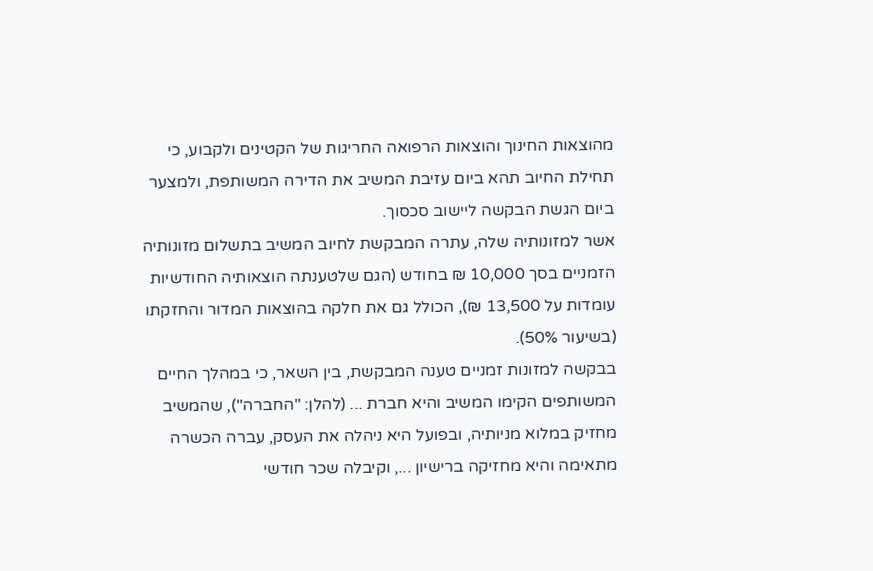מהוצאות החינוך והוצאות הרפואה החריגות של הקטינים ולקבוע, כי תחילת החיוב תהא ביום עזיבת המשיב את הדירה המשותפת, ולמצער ביום הגשת הבקשה ליישוב סכסוך.
אשר למזונותיה שלה, עתרה המבקשת לחיוב המשיב בתשלום מזונותיה הזמניים בסך 10,000 ₪ בחודש (הגם שלטענתה הוצאותיה החודשיות עומדות על 13,500 ₪), הכולל גם את חלקה בהוצאות המדור והחזקתו (בשיעור 50%).
בבקשה למזונות זמניים טענה המבקשת, בין השאר, כי במהלך החיים המשותפים הקימו המשיב והיא חברת ... (להלן: "החברה"), שהמשיב מחזיק במלוא מניותיה, ובפועל היא ניהלה את העסק, עברה הכשרה מתאימה והיא מחזיקה ברישיון ..., וקיבלה שכר חודשי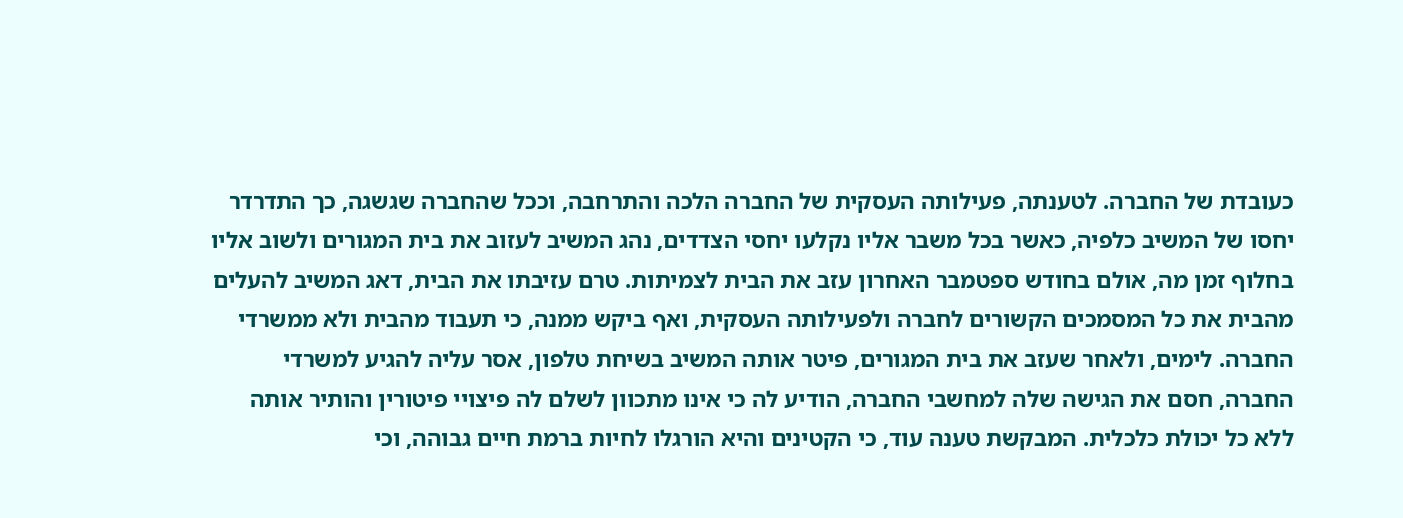כעובדת של החברה. לטענתה, פעילותה העסקית של החברה הלכה והתרחבה, וככל שהחברה שגשגה, כך התדרדר יחסו של המשיב כלפיה, כאשר בכל משבר אליו נקלעו יחסי הצדדים, נהג המשיב לעזוב את בית המגורים ולשוב אליו בחלוף זמן מה, אולם בחודש ספטמבר האחרון עזב את הבית לצמיתות. טרם עזיבתו את הבית, דאג המשיב להעלים מהבית את כל המסמכים הקשורים לחברה ולפעילותה העסקית, ואף ביקש ממנה, כי תעבוד מהבית ולא ממשרדי החברה. לימים, ולאחר שעזב את בית המגורים, פיטר אותה המשיב בשיחת טלפון, אסר עליה להגיע למשרדי החברה, חסם את הגישה שלה למחשבי החברה, הודיע לה כי אינו מתכוון לשלם לה פיצויי פיטורין והותיר אותה ללא כל יכולת כלכלית. המבקשת טענה עוד, כי הקטינים והיא הורגלו לחיות ברמת חיים גבוהה, וכי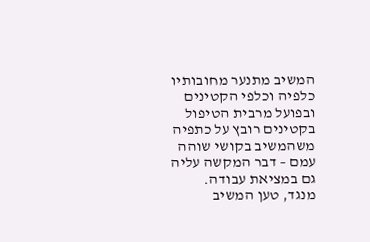המשיב מתנער מחובותיו כלפיה וכלפי הקטינים ובפועל מרבית הטיפול בקטינים רובץ על כתפיה משהמשיב בקושי שוהה עמם – דבר המקשה עליה גם במציאת עבודה.
מנגד, טען המשיב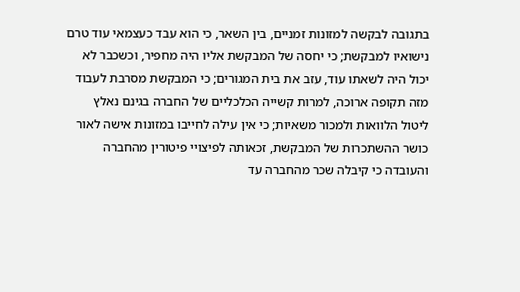בתגובה לבקשה למזונות זמניים, בין השאר, כי הוא עבד כעצמאי עוד טרם נישואיו למבקשת; כי יחסה של המבקשת אליו היה מחפיר, וכשכבר לא יכול היה לשאתו עוד, עזב את בית המגורים; כי המבקשת מסרבת לעבוד מזה תקופה ארוכה, למרות קשייה הכלכליים של החברה בגינם נאלץ ליטול הלוואות ולמכור משאיות; כי אין עילה לחייבו במזונות אישה לאור כושר ההשתכרות של המבקשת, זכאותה לפיצויי פיטורין מהחברה והעובדה כי קיבלה שכר מהחברה עד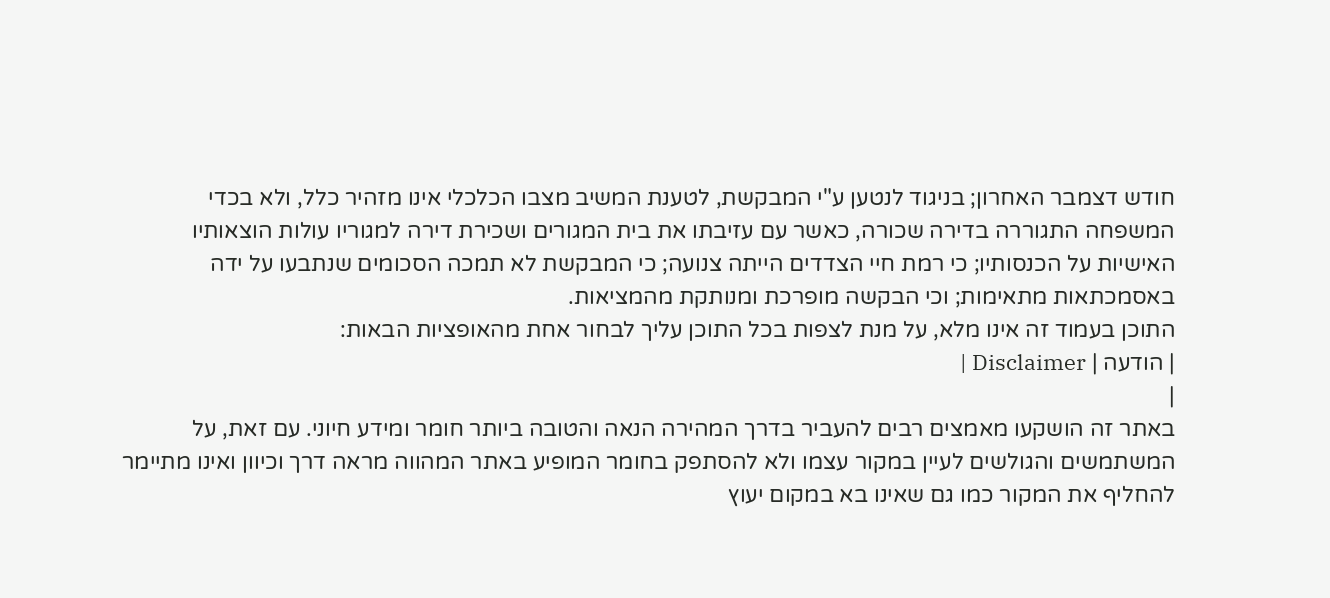חודש דצמבר האחרון; בניגוד לנטען ע"י המבקשת, לטענת המשיב מצבו הכלכלי אינו מזהיר כלל, ולא בכדי המשפחה התגוררה בדירה שכורה, כאשר עם עזיבתו את בית המגורים ושכירת דירה למגוריו עולות הוצאותיו האישיות על הכנסותיו; כי רמת חיי הצדדים הייתה צנועה; כי המבקשת לא תמכה הסכומים שנתבעו על ידה באסמכתאות מתאימות; וכי הבקשה מופרכת ומנותקת מהמציאות.
התוכן בעמוד זה אינו מלא, על מנת לצפות בכל התוכן עליך לבחור אחת מהאופציות הבאות:
| הודעה | Disclaimer |
|
באתר זה הושקעו מאמצים רבים להעביר בדרך המהירה הנאה והטובה ביותר חומר ומידע חיוני. עם זאת, על המשתמשים והגולשים לעיין במקור עצמו ולא להסתפק בחומר המופיע באתר המהווה מראה דרך וכיוון ואינו מתיימר להחליף את המקור כמו גם שאינו בא במקום יעוץ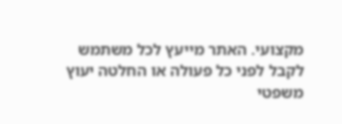מקצועי. האתר מייעץ לכל משתמש לקבל לפני כל פעולה או החלטה יעוץ משפטי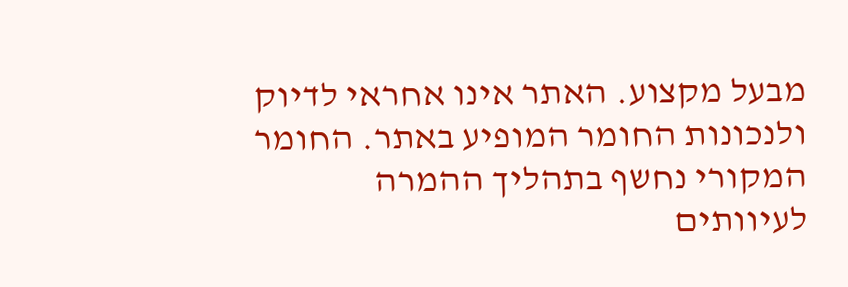מבעל מקצוע. האתר אינו אחראי לדיוק ולנכונות החומר המופיע באתר. החומר המקורי נחשף בתהליך ההמרה לעיוותים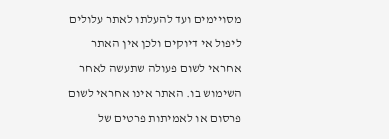מסויימים ועד להעלתו לאתר עלולים ליפול אי דיוקים ולכן אין האתר אחראי לשום פעולה שתעשה לאחר השימוש בו. האתר אינו אחראי לשום פרסום או לאמיתות פרטים של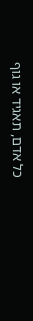כל אדם, תאגיד או גוף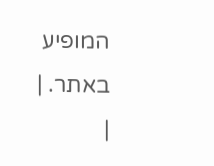המופיע באתר. |
|